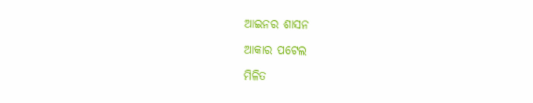ଆଇନର ଶାସନ

ଆକାର ପଟେଲ

ମିଳିତ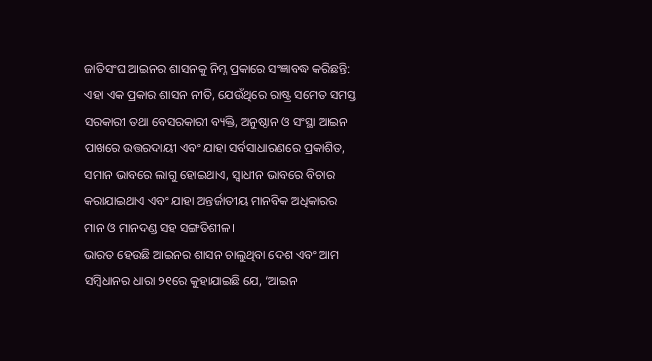ଜାତିସଂଘ ଆଇନର ଶାସନକୁ ନିମ୍ନ ପ୍ରକାରେ ସଂଜ୍ଞାବଦ୍ଧ କରିଛନ୍ତି: ଏହା ଏକ ପ୍ରକାର ଶାସନ ନୀତି, ଯେଉଁଥିରେ ରାଷ୍ଟ୍ର ସମେତ ସମସ୍ତ ସରକାରୀ ତଥା ବେସରକାରୀ ବ୍ୟକ୍ତି, ଅନୁଷ୍ଠାନ ଓ ସଂସ୍ଥା ଆଇନ ପାଖରେ ଉତ୍ତରଦାୟୀ ଏବଂ ଯାହା ସର୍ବସାଧାରଣରେ ପ୍ରକାଶିତ, ସମାନ ଭାବରେ ଲାଗୁ ହୋଇଥାଏ, ସ୍ବାଧୀନ ଭାବରେ ବିଚାର କରାଯାଇଥାଏ ଏବଂ ଯାହା ଅନ୍ତର୍ଜାତୀୟ ମାନବିକ ଅଧିକାରର ମାନ ଓ ମାନଦଣ୍ଡ ସହ ସଙ୍ଗତିଶୀଳ।
ଭାରତ ହେଉଛି ଆଇନର ଶାସନ ଚାଲୁଥିବା ଦେଶ ଏବଂ ଆମ ସମ୍ବିଧାନର ଧାରା ୨୧ରେ କୁହାଯାଇଛି ଯେ, ‘ଆଇନ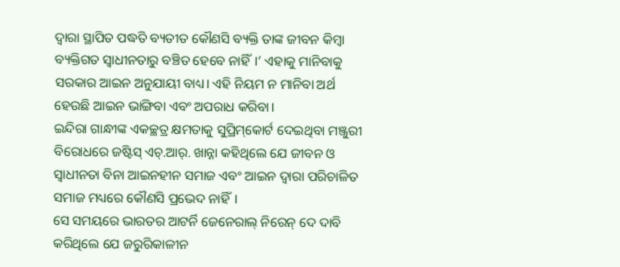ଦ୍ୱାରା ସ୍ଥାପିତ ପଦ୍ଧତି ବ୍ୟତୀତ କୌଣସି ବ୍ୟକ୍ତି ତାଙ୍କ ଜୀବନ କିମ୍ବା ବ୍ୟକ୍ତିଗତ ସ୍ବାଧୀନତାରୁ ବଞ୍ଚିତ ହେବେ ନାହିଁ।’ ଏହାକୁ ମାନିବାକୁ ସରକାର ଆଇନ ଅନୁଯାୟୀ ବାଧ୍ୟ। ଏହି ନିୟମ ନ ମାନିବା ଅର୍ଥ ହେଉଛି ଆଇନ ଭାଙ୍ଗିବା ଏବଂ ଅପରାଧ କରିବା।
ଇନ୍ଦିରା ଗାନ୍ଧୀଙ୍କ ଏକଚ୍ଛତ୍ର କ୍ଷମତାକୁ ସୁପ୍ରିମ୍‌କୋର୍ଟ ଦେଇଥିବା ମଞ୍ଜୁରୀ ବିରୋଧରେ ଜଷ୍ଟିସ୍‌ ଏଚ୍‌.ଆର୍‌. ଖାନ୍ନା କହିଥିଲେ ଯେ ଜୀବନ ଓ ସ୍ବାଧୀନତା ବିନା ଆଇନହୀନ ସମାଜ ଏବଂ ଆଇନ ଦ୍ୱାରା ପରିଚାଳିତ ସମାଜ ମଧ୍ୟରେ କୌଣସି ପ୍ରଭେଦ ନାହିଁ।
ସେ ସମୟରେ ଭାରତର ଆଟର୍ନି ଜେନେରାଲ୍‌ ନିରେନ୍‌ ଦେ ଦାବି କରିଥିଲେ ଯେ ଜରୁରିକାଳୀନ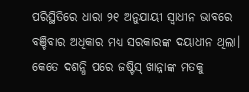ପରିସ୍ଥିତିରେ ଧାରା ୨୧ ଅନୁଯାୟୀ ସ୍ବାଧୀନ ଭାବରେ ବଞ୍ଚିବାର ଅଧିକାର ମଧ୍ୟ ସରକାରଙ୍କ ଦୟାଧୀନ ଥିଲା। କେତେ ଦଶନ୍ଧି ପରେ ଜଷ୍ଟିସ୍‌ ଖାନ୍ନାଙ୍କ ମତକୁ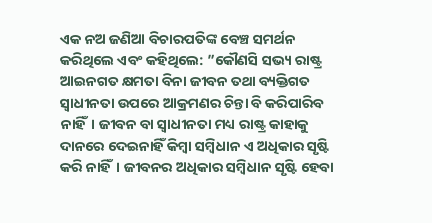ଏକ ନଅ ଜଣିଆ ବିଚାରପତିଙ୍କ ବେଞ୍ଚ ସମର୍ଥନ କରିଥିଲେ ଏବଂ କହିଥିଲେ: ”କୌଣସି ସଭ୍ୟ ରାଷ୍ଟ୍ର ଆଇନଗତ କ୍ଷମତା ବିନା ଜୀବନ ତଥା ବ୍ୟକ୍ତିଗତ ସ୍ବାଧୀନତା ଉପରେ ଆକ୍ରମଣର ଚିନ୍ତା ବି କରିପାରିବ ନାହିଁ। ଜୀବନ ବା ସ୍ବାଧୀନତା ମଧ୍ୟ ରାଷ୍ଟ୍ର କାହାକୁ ଦାନରେ ଦେଇନାହିଁ କିମ୍ବା ସମ୍ବିଧାନ ଏ ଅଧିକାର ସୃଷ୍ଟି କରି ନାହିଁ। ଜୀବନର ଅଧିକାର ସମ୍ବିଧାନ ସୃଷ୍ଟି ହେବା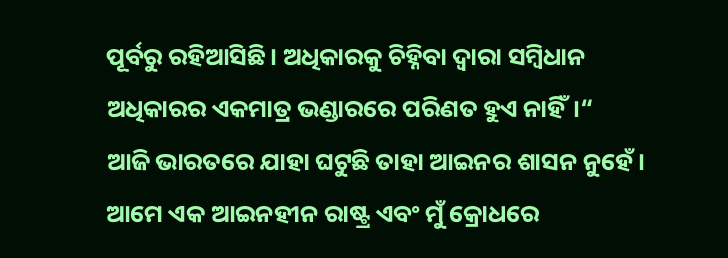ପୂର୍ବରୁ ରହିଆସିଛି। ଅଧିକାରକୁ ଚିହ୍ନିବା ଦ୍ୱାରା ସମ୍ବିଧାନ ଅଧିକାରର ଏକମାତ୍ର ଭଣ୍ଡାରରେ ପରିଣତ ହୁଏ ନାହିଁ।“
ଆଜି ଭାରତରେ ଯାହା ଘଟୁଛି ତାହା ଆଇନର ଶାସନ ନୁହେଁ। ଆମେ ଏକ ଆଇନହୀନ ରାଷ୍ଟ୍ର ଏବଂ ମୁଁ କ୍ରୋଧରେ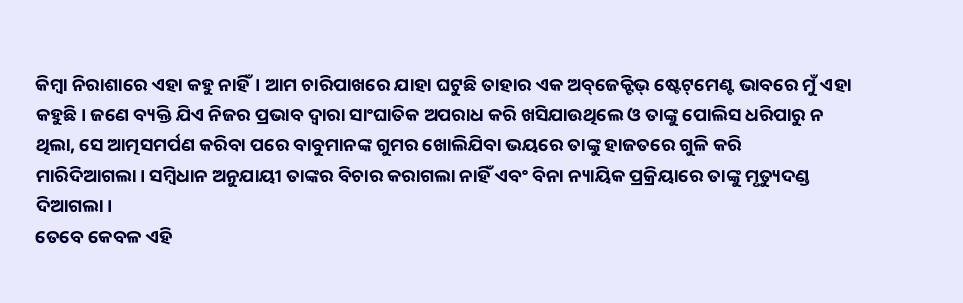କିମ୍ବା ନିରାଶାରେ ଏହା କହୁ ନାହିଁ। ଆମ ଚାରିପାଖରେ ଯାହା ଘଟୁଛି ତାହାର ଏକ ଅବ୍‌ଜେକ୍ଟିଭ୍‌ ଷ୍ଟେଟ୍‌ମେଣ୍ଟ ଭାବରେ ମୁଁ ଏହା କହୁଛି। ଜଣେ ବ୍ୟକ୍ତି ଯିଏ ନିଜର ପ୍ରଭାବ ଦ୍ୱାରା ସାଂଘାତିକ ଅପରାଧ କରି ଖସିଯାଉଥିଲେ ଓ ତାଙ୍କୁ ପୋଲିସ ଧରିପାରୁ ନ ଥିଲା, ସେ ଆତ୍ମସମର୍ପଣ କରିବା ପରେ ବାବୁମାନଙ୍କ ଗୁମର ଖୋଲିଯିବା ଭୟରେ ତାଙ୍କୁ ହାଜତରେ ଗୁଳି କରି ମାରିଦିଆଗଲା। ସମ୍ବିଧାନ ଅନୁଯାୟୀ ତାଙ୍କର ବିଚାର କରାଗଲା ନାହିଁ ଏବଂ ବିନା ନ୍ୟାୟିକ ପ୍ରକ୍ରିୟାରେ ତାଙ୍କୁ ମୃତ୍ୟୁଦଣ୍ଡ ଦିଆଗଲା।
ତେବେ କେବଳ ଏହି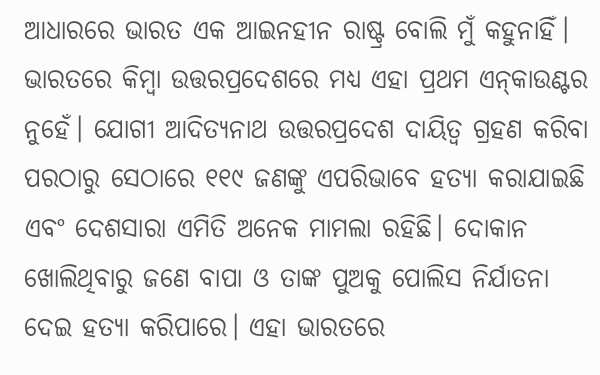ଆଧାରରେ ଭାରତ ଏକ ଆଇନହୀନ ରାଷ୍ଟ୍ର ବୋଲି ମୁଁ କହୁନାହିଁ। ଭାରତରେ କିମ୍ବା ଉତ୍ତରପ୍ରଦେଶରେ ମଧ୍ୟ ଏହା ପ୍ରଥମ ଏନ୍‌କାଉଣ୍ଟର ନୁହେଁ। ଯୋଗୀ ଆଦିତ୍ୟନାଥ ଉତ୍ତରପ୍ରଦେଶ ଦାୟିତ୍ୱ ଗ୍ରହଣ କରିବା ପରଠାରୁ ସେଠାରେ ୧୧୯ ଜଣଙ୍କୁ ଏପରିଭାବେ ହତ୍ୟା କରାଯାଇଛି ଏବଂ ଦେଶସାରା ଏମିତି ଅନେକ ମାମଲା ରହିଛି। ଦୋକାନ ଖୋଲିଥିବାରୁ ଜଣେ ବାପା ଓ ତାଙ୍କ ପୁଅକୁ ପୋଲିସ ନିର୍ଯାତନା ଦେଇ ହତ୍ୟା କରିପାରେ। ଏହା ଭାରତରେ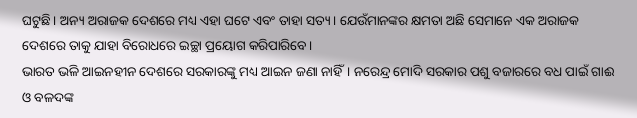ଘଟୁଛି। ଅନ୍ୟ ଅରାଜକ ଦେଶରେ ମଧ୍ୟ ଏହା ଘଟେ ଏବଂ ତାହା ସତ୍ୟ। ଯେଉଁମାନଙ୍କର କ୍ଷମତା ଅଛି ସେମାନେ ଏକ ଅରାଜକ ଦେଶରେ ତାକୁ ଯାହା ବିରୋଧରେ ଇଚ୍ଛା ପ୍ରୟୋଗ କରିପାରିବେ।
ଭାରତ ଭଳି ଆଇନହୀନ ଦେଶରେ ସରକାରଙ୍କୁ ମଧ୍ୟ ଆଇନ ଜଣା ନାହିଁ। ନରେନ୍ଦ୍ର ମୋଦି ସରକାର ପଶୁ ବଜାରରେ ବଧ ପାଇଁ ଗାଈ ଓ ବଳଦଙ୍କ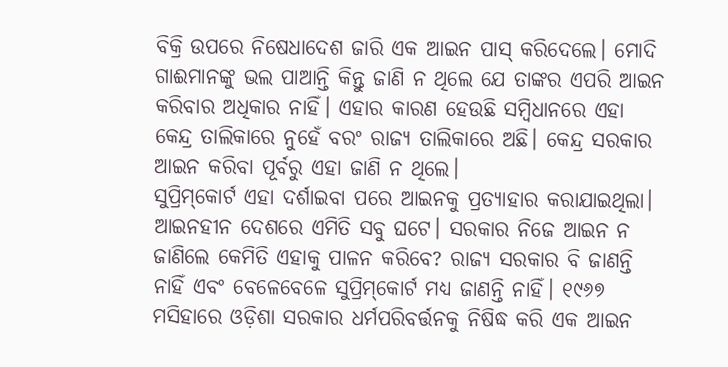ବିକ୍ରି ଉପରେ ନିଷେଧାଦେଶ ଜାରି ଏକ ଆଇନ ପାସ୍‌ କରିଦେଲେ। ମୋଦି ଗାଈମାନଙ୍କୁ ଭଲ ପାଆନ୍ତି କିନ୍ତୁ ଜାଣି ନ ଥିଲେ ଯେ ତାଙ୍କର ଏପରି ଆଇନ କରିବାର ଅଧିକାର ନାହିଁ। ଏହାର କାରଣ ହେଉଛି ସମ୍ବିଧାନରେ ଏହା କେନ୍ଦ୍ର ତାଲିକାରେ ନୁହେଁ ବରଂ ରାଜ୍ୟ ତାଲିକାରେ ଅଛି। କେନ୍ଦ୍ର ସରକାର ଆଇନ କରିବା ପୂର୍ବରୁ ଏହା ଜାଣି ନ ଥିଲେ।
ସୁପ୍ରିମ୍‌କୋର୍ଟ ଏହା ଦର୍ଶାଇବା ପରେ ଆଇନକୁ ପ୍ରତ୍ୟାହାର କରାଯାଇଥିଲା। ଆଇନହୀନ ଦେଶରେ ଏମିତି ସବୁ ଘଟେ। ସରକାର ନିଜେ ଆଇନ ନ ଜାଣିଲେ କେମିତି ଏହାକୁ ପାଳନ କରିବେ? ରାଜ୍ୟ ସରକାର ବି ଜାଣନ୍ତି ନାହିଁ ଏବଂ ବେଳେବେଳେ ସୁପ୍ରିମ୍‌କୋର୍ଟ ମଧ୍ୟ ଜାଣନ୍ତି ନାହିଁ। ୧୯୬୭ ମସିହାରେ ଓଡ଼ିଶା ସରକାର ଧର୍ମପରିବର୍ତ୍ତନକୁ ନିଷିଦ୍ଧ କରି ଏକ ଆଇନ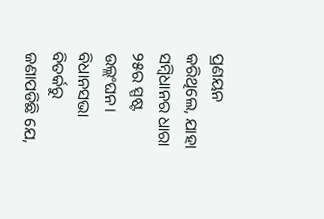ପ୍ରଣୟନ କରିଥିଲେ, ଯାହା ସମ୍ବିଧାନର ଧାରା ୨୫ର ସ୍ପଷ୍ଟ ଉଲ୍ଲଂଘନ। ବିଧାନସଭା ବିତର୍କରୁ ଜଣାପଡିଛି ଯେ,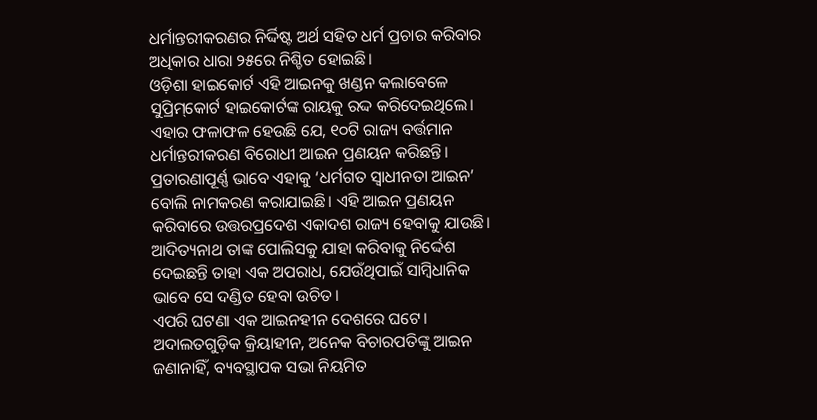ଧର୍ମାନ୍ତରୀକରଣର ନିର୍ଦ୍ଦିଷ୍ଟ ଅର୍ଥ ସହିତ ଧର୍ମ ପ୍ରଚାର କରିବାର ଅଧିକାର ଧାରା ୨୫ରେ ନିଶ୍ଚିତ ହୋଇଛି।
ଓଡ଼ିଶା ହାଇକୋର୍ଟ ଏହି ଆଇନକୁ ଖଣ୍ଡନ କଲାବେଳେ ସୁପ୍ରିମ୍‌କୋର୍ଟ ହାଇକୋର୍ଟଙ୍କ ରାୟକୁ ରଦ୍ଦ କରିଦେଇଥିଲେ। ଏହାର ଫଳାଫଳ ହେଉଛି ଯେ, ୧୦ଟି ରାଜ୍ୟ ବର୍ତ୍ତମାନ ଧର୍ମାନ୍ତରୀକରଣ ବିରୋଧୀ ଆଇନ ପ୍ରଣୟନ କରିଛନ୍ତି। ପ୍ରତାରଣାପୂର୍ଣ୍ଣ ଭାବେ ଏହାକୁ ‘ଧର୍ମଗତ ସ୍ବାଧୀନତା ଆଇନ’ ବୋଲି ନାମକରଣ କରାଯାଇଛି। ଏହି ଆଇନ ପ୍ରଣୟନ କରିବାରେ ଉତ୍ତରପ୍ରଦେଶ ଏକାଦଶ ରାଜ୍ୟ ହେବାକୁ ଯାଉଛି।
ଆଦିତ୍ୟନାଥ ତାଙ୍କ ପୋଲିସକୁ ଯାହା କରିବାକୁ ନିର୍ଦ୍ଦେଶ ଦେଇଛନ୍ତି ତାହା ଏକ ଅପରାଧ, ଯେଉଁଥିପାଇଁ ସାମ୍ବିଧାନିକ ଭାବେ ସେ ଦଣ୍ଡିତ ହେବା ଉଚିତ।
ଏପରି ଘଟଣା ଏକ ଆଇନହୀନ ଦେଶରେ ଘଟେ। ଅଦାଲତଗୁଡ଼ିକ କ୍ରିୟାହୀନ, ଅନେକ ବିଚାରପତିଙ୍କୁ ଆଇନ ଜଣାନାହିଁ, ବ୍ୟବସ୍ଥାପକ ସଭା ନିୟମିତ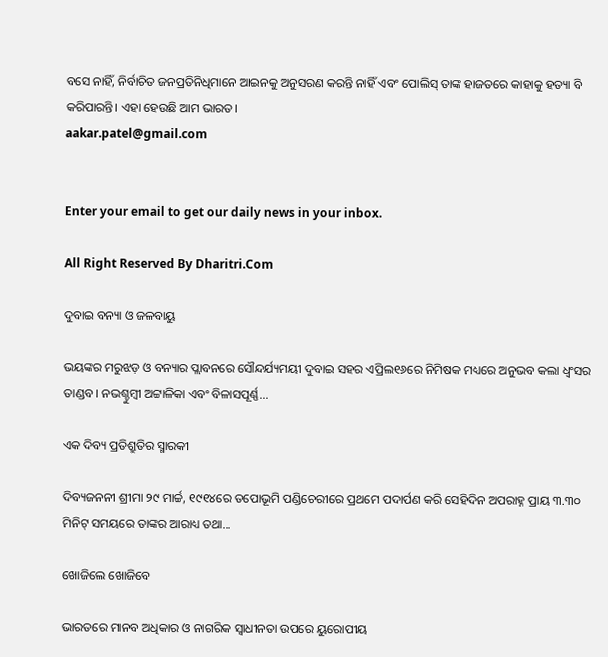ବସେ ନାହିଁ, ନିର୍ବାଚିତ ଜନପ୍ରତିନିଧିମାନେ ଆଇନକୁ ଅନୁସରଣ କରନ୍ତି ନାହିଁ ଏବଂ ପୋଲିସ୍‌ ତାଙ୍କ ହାଜତରେ କାହାକୁ ହତ୍ୟା ବି କରିପାରନ୍ତି। ଏହା ହେଉଛି ଆମ ଭାରତ।
aakar.patel@gmail.com


Enter your email to get our daily news in your inbox.

All Right Reserved By Dharitri.Com

ଦୁବାଇ ବନ୍ୟା ଓ ଜଳବାୟୁ

ଭୟଙ୍କର ମରୁଝଡ଼ ଓ ବନ୍ୟାର ପ୍ଲାବନରେ ସୌନ୍ଦର୍ଯ୍ୟମୟୀ ଦୁବାଇ ସହର ଏପ୍ରିଲ୧୬ରେ ନିମିଷକ ମଧ୍ୟରେ ଅନୁଭବ କଲା ଧ୍ବଂସର ତାଣ୍ଡବ। ନଭଶ୍ଚୁମ୍ବୀ ଅଟ୍ଟାଳିକା ଏବଂ ବିଳାସପୂର୍ଣ୍ଣ...

ଏକ ଦିବ୍ୟ ପ୍ରତିଶ୍ରୁତିର ସ୍ମାରକୀ

ଦିବ୍ୟଜନନୀ ଶ୍ରୀମା ୨୯ ମାର୍ଚ୍ଚ, ୧୯୧୪ରେ ତପୋଭୂମି ପଣ୍ଡିଚେରୀରେ ପ୍ରଥମେ ପଦାର୍ପଣ କରି ସେହିଦିନ ଅପରାହ୍ନ ପ୍ରାୟ ୩.୩୦ ମିନିଟ୍‌ ସମୟରେ ତାଙ୍କର ଆରାଧ୍ୟ ତଥା...

ଖୋଜିଲେ ଖୋଜିବେ

ଭାରତରେ ମାନବ ଅଧିକାର ଓ ନାଗରିକ ସ୍ବାଧୀନତା ଉପରେ ୟୁରୋପୀୟ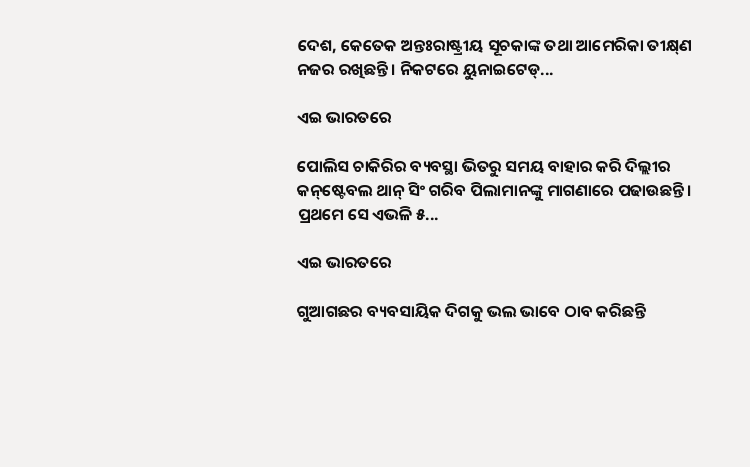ଦେଶ, କେତେକ ଅନ୍ତଃରାଷ୍ଟ୍ରୀୟ ସୂଚକାଙ୍କ ତଥା ଆମେରିକା ତୀକ୍ଷ୍‌ଣ ନଜର ରଖିଛନ୍ତି। ନିକଟରେ ୟୁନାଇଟେଡ୍‌...

ଏଇ ଭାରତରେ

ପୋଲିସ ଚାକିରିର ବ୍ୟବସ୍ଥା ଭିତରୁ ସମୟ ବାହାର କରି ଦିଲ୍ଲୀର କନ୍‌ଷ୍ଟେବଲ ଥାନ୍‌ ସିଂ ଗରିବ ପିଲାମାନଙ୍କୁ ମାଗଣାରେ ପଢାଉଛନ୍ତି। ପ୍ରଥମେ ସେ ଏଭଳି ୫...

ଏଇ ଭାରତରେ

ଗୁଆଗଛର ବ୍ୟବସାୟିକ ଦିଗକୁ ଭଲ ଭାବେ ଠାବ କରିଛନ୍ତି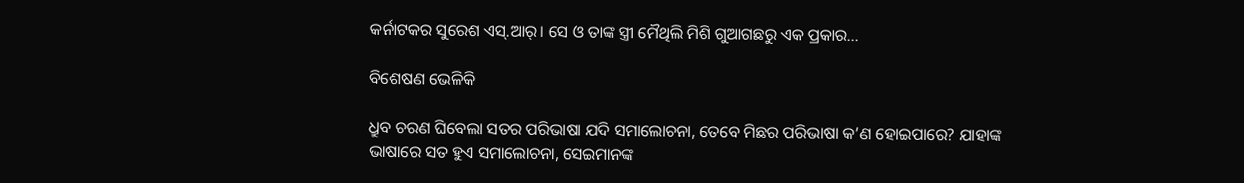କର୍ନାଟକର ସୁରେଶ ଏସ୍‌.ଆର୍‌। ସେ ଓ ତାଙ୍କ ସ୍ତ୍ରୀ ମୈଥିଲି ମିଶି ଗୁଆଗଛରୁ ଏକ ପ୍ରକାର...

ବିଶେଷଣ ଭେଳିକି

ଧ୍ରୁବ ଚରଣ ଘିବେଲା ସତର ପରିଭାଷା ଯଦି ସମାଲୋଚନା, ତେବେ ମିଛର ପରିଭାଷା କ’ଣ ହୋଇପାରେ? ଯାହାଙ୍କ ଭାଷାରେ ସତ ହୁଏ ସମାଲୋଚନା, ସେଇମାନଙ୍କ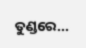ତୁଣ୍ଡରେ...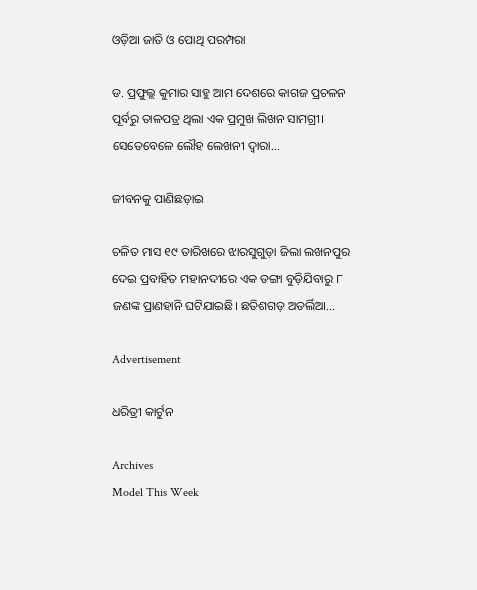ଓଡ଼ିଆ ଜାତି ଓ ପୋଥି ପରମ୍ପରା

ଡ. ପ୍ରଫୁଲ୍ଲ କୁମାର ସାହୁ ଆମ ଦେଶରେ କାଗଜ ପ୍ରଚଳନ ପୂର୍ବରୁ ତାଳପତ୍ର ଥିଲା ଏକ ପ୍ରମୁଖ ଲିଖନ ସାମଗ୍ରୀ। ସେତେବେଳେ ଲୌହ ଲେଖନୀ ଦ୍ୱାରା...

ଜୀବନକୁ ପାଣିଛଡ଼ାଇ

ଚଳିତ ମାସ ୧୯ ତାରିଖରେ ଝାରସୁଗୁଡ଼ା ଜିଲା ଲଖନପୁର ଦେଇ ପ୍ରବାହିତ ମହାନଦୀରେ ଏକ ଡଙ୍ଗା ବୁଡ଼ିଯିବାରୁ ୮ ଜଣଙ୍କ ପ୍ରାଣହାନି ଘଟିଯାଇଛି। ଛତିଶଗଡ଼ ଅତର୍ଲିଆ...

Advertisement

ଧରିତ୍ରୀ କାର୍ଟୁନ

Archives
Model This Week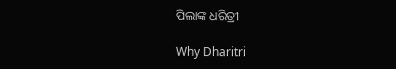ପିଲାଙ୍କ ଧରିତ୍ରୀ

Why Dharitri